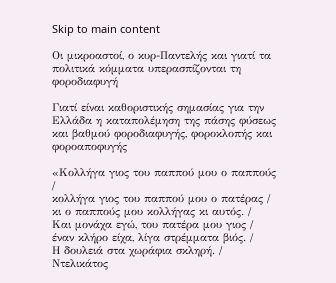Skip to main content

Οι μικροαστοί, ο κυρ-Παντελής και γιατί τα πολιτικά κόμματα υπερασπίζονται τη φοροδιαφυγή

Γιατί είναι καθοριστικής σημασίας για την Ελλάδα η καταπολέμηση της πάσης φύσεως και βαθμού φοροδιαφυγής, φοροκλοπής και φοροαποφυγής

«Κολλήγα γιος του παππού μου ο παππούς /
κολλήγα γιος του παππού μου ο πατέρας /
κι ο παππούς μου κολλήγας κι αυτός. /
Και μονάχα εγώ, του πατέρα μου γιος /
έναν κλήρο είχα, λίγα στρέμματα βιός. /
Η δουλειά στα χωράφια σκληρή. /
Ντελικάτος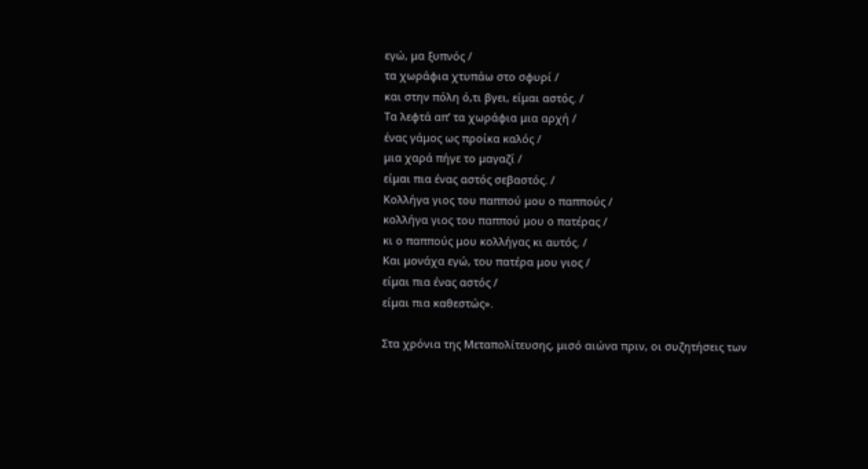εγώ, μα ξυπνός /
τα χωράφια χτυπάω στο σφυρί /
και στην πόλη ό,τι βγει, είμαι αστός. /
Τα λεφτά απ’ τα χωράφια μια αρχή /
ένας γάμος ως προίκα καλός /
μια χαρά πήγε το μαγαζί /
είμαι πια ένας αστός σεβαστός. /
Κολλήγα γιος του παππού μου ο παππούς /
κολλήγα γιος του παππού μου ο πατέρας /
κι ο παππούς μου κολλήγας κι αυτός. /
Και μονάχα εγώ, του πατέρα μου γιος /
είμαι πια ένας αστός /
είμαι πια καθεστώς».

Στα χρόνια της Μεταπολίτευσης, μισό αιώνα πριν, οι συζητήσεις των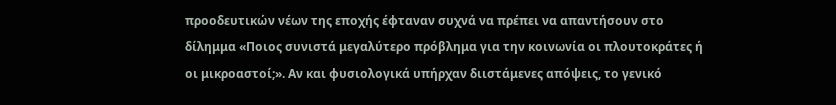προοδευτικών νέων της εποχής έφταναν συχνά να πρέπει να απαντήσουν στο δίλημμα «Ποιος συνιστά μεγαλύτερο πρόβλημα για την κοινωνία οι πλουτοκράτες ή οι μικροαστοί;». Αν και φυσιολογικά υπήρχαν διιστάμενες απόψεις, το γενικό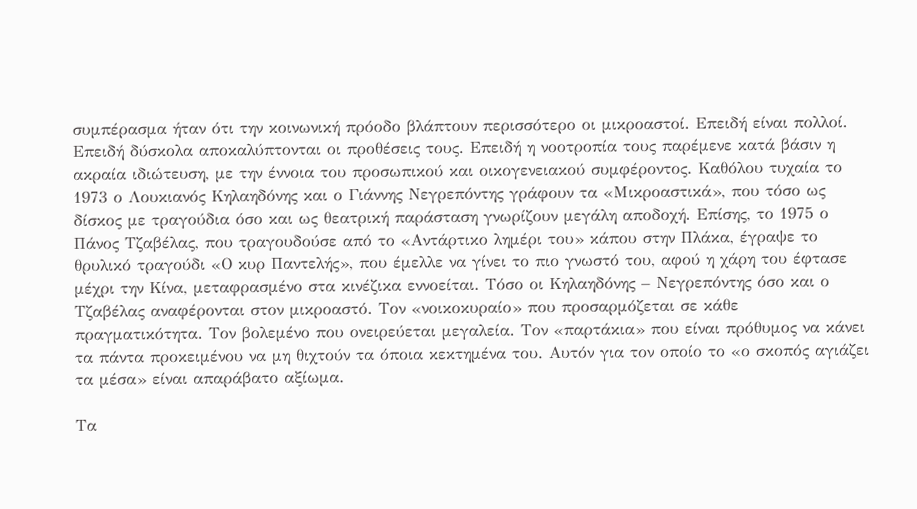συμπέρασμα ήταν ότι την κοινωνική πρόοδο βλάπτουν περισσότερο οι μικροαστοί. Επειδή είναι πολλοί. Επειδή δύσκολα αποκαλύπτονται οι προθέσεις τους. Επειδή η νοοτροπία τους παρέμενε κατά βάσιν η ακραία ιδιώτευση, με την έννοια του προσωπικού και οικογενειακού συμφέροντος. Καθόλου τυχαία το 1973 ο Λουκιανός Κηλαηδόνης και ο Γιάννης Νεγρεπόντης γράφουν τα «Μικροαστικά», που τόσο ως δίσκος με τραγούδια όσο και ως θεατρική παράσταση γνωρίζουν μεγάλη αποδοχή. Επίσης, το 1975 ο Πάνος Τζαβέλας, που τραγουδούσε από το «Αντάρτικο λημέρι του» κάπου στην Πλάκα, έγραψε το θρυλικό τραγούδι «Ο κυρ Παντελής», που έμελλε να γίνει το πιο γνωστό του, αφού η χάρη του έφτασε μέχρι την Κίνα, μεταφρασμένο στα κινέζικα εννοείται. Τόσο οι Κηλαηδόνης – Νεγρεπόντης όσο και ο Τζαβέλας αναφέρονται στον μικροαστό. Τον «νοικοκυραίο» που προσαρμόζεται σε κάθε πραγματικότητα. Τον βολεμένο που ονειρεύεται μεγαλεία. Τον «παρτάκια» που είναι πρόθυμος να κάνει τα πάντα προκειμένου να μη θιχτούν τα όποια κεκτημένα του. Αυτόν για τον οποίο το «ο σκοπός αγιάζει τα μέσα» είναι απαράβατο αξίωμα.

Τα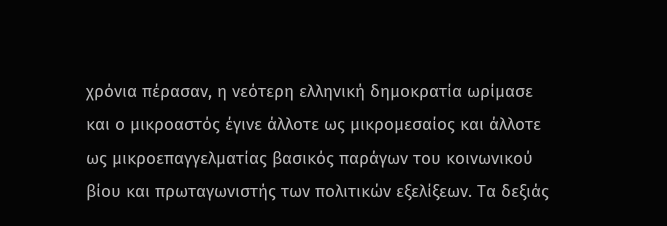χρόνια πέρασαν, η νεότερη ελληνική δημοκρατία ωρίμασε και ο μικροαστός έγινε άλλοτε ως μικρομεσαίος και άλλοτε ως μικροεπαγγελματίας βασικός παράγων του κοινωνικού βίου και πρωταγωνιστής των πολιτικών εξελίξεων. Τα δεξιάς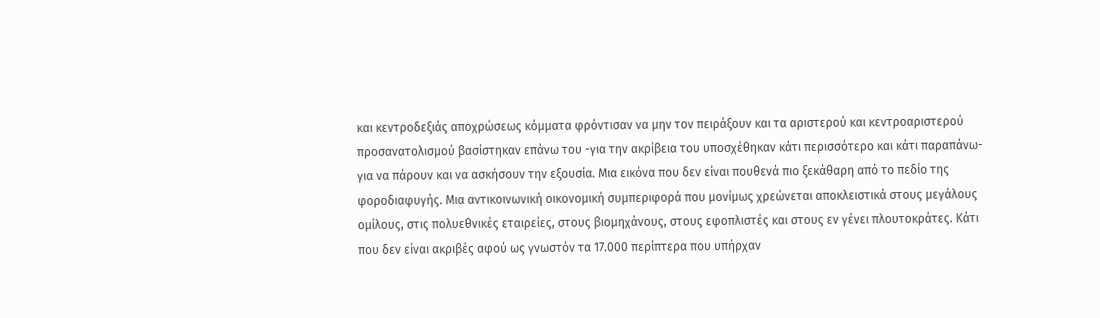και κεντροδεξιάς αποχρώσεως κόμματα φρόντισαν να μην τον πειράξουν και τα αριστερού και κεντροαριστερού προσανατολισμού βασίστηκαν επάνω του -για την ακρίβεια του υποσχέθηκαν κάτι περισσότερο και κάτι παραπάνω- για να πάρουν και να ασκήσουν την εξουσία. Μια εικόνα που δεν είναι πουθενά πιο ξεκάθαρη από το πεδίο της φοροδιαφυγής. Μια αντικοινωνική οικονομική συμπεριφορά που μονίμως χρεώνεται αποκλειστικά στους μεγάλους ομίλους, στις πολυεθνικές εταιρείες, στους βιομηχάνους, στους εφοπλιστές και στους εν γένει πλουτοκράτες. Κάτι που δεν είναι ακριβές αφού ως γνωστόν τα 17.000 περίπτερα που υπήρχαν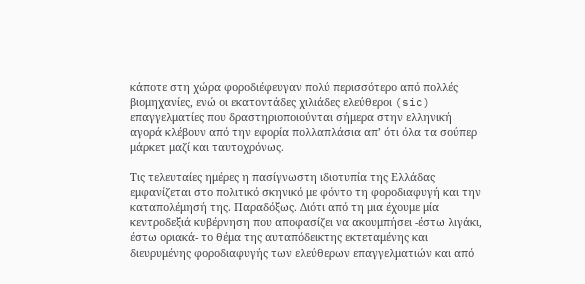κάποτε στη χώρα φοροδιέφευγαν πολύ περισσότερο από πολλές βιομηχανίες, ενώ οι εκατοντάδες χιλιάδες ελεύθεροι (sic) επαγγελματίες που δραστηριοποιούνται σήμερα στην ελληνική αγορά κλέβουν από την εφορία πολλαπλάσια απ’ ότι όλα τα σούπερ μάρκετ μαζί και ταυτοχρόνως.

Τις τελευταίες ημέρες η πασίγνωστη ιδιοτυπία της Ελλάδας εμφανίζεται στο πολιτικό σκηνικό με φόντο τη φοροδιαφυγή και την καταπολέμησή της. Παραδόξως. Διότι από τη μια έχουμε μία κεντροδεξιά κυβέρνηση που αποφασίζει να ακουμπήσει -έστω λιγάκι, έστω οριακά- το θέμα της αυταπόδεικτης εκτεταμένης και διευρυμένης φοροδιαφυγής των ελεύθερων επαγγελματιών και από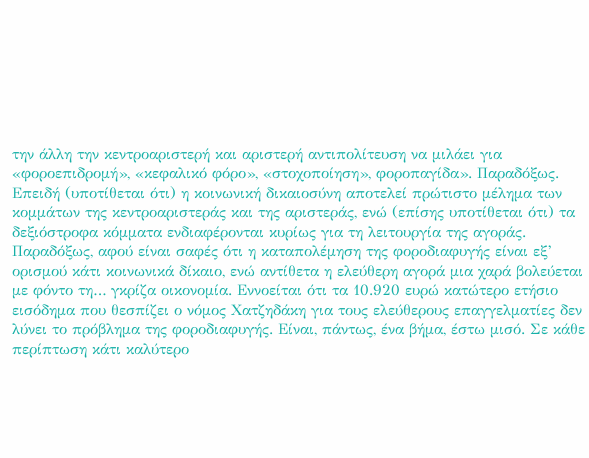την άλλη την κεντροαριστερή και αριστερή αντιπολίτευση να μιλάει για «φοροεπιδρομή», «κεφαλικό φόρο», «στοχοποίηση», φοροπαγίδα». Παραδόξως. Επειδή (υποτίθεται ότι) η κοινωνική δικαιοσύνη αποτελεί πρώτιστο μέλημα των κομμάτων της κεντροαριστεράς και της αριστεράς, ενώ (επίσης υποτίθεται ότι) τα δεξιόστροφα κόμματα ενδιαφέρονται κυρίως για τη λειτουργία της αγοράς. Παραδόξως, αφού είναι σαφές ότι η καταπολέμηση της φοροδιαφυγής είναι εξ’ ορισμού κάτι κοινωνικά δίκαιο, ενώ αντίθετα η ελεύθερη αγορά μια χαρά βολεύεται με φόντο τη… γκρίζα οικονομία. Εννοείται ότι τα 10.920 ευρώ κατώτερο ετήσιο εισόδημα που θεσπίζει ο νόμος Χατζηδάκη για τους ελεύθερους επαγγελματίες δεν λύνει το πρόβλημα της φοροδιαφυγής. Είναι, πάντως, ένα βήμα, έστω μισό. Σε κάθε περίπτωση κάτι καλύτερο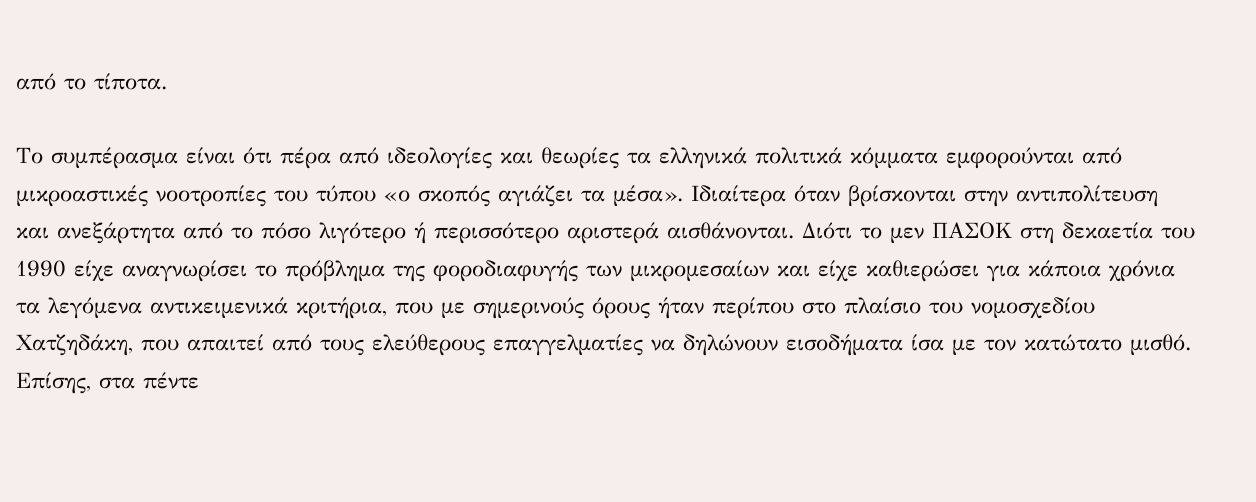από το τίποτα.

Το συμπέρασμα είναι ότι πέρα από ιδεολογίες και θεωρίες τα ελληνικά πολιτικά κόμματα εμφορούνται από μικροαστικές νοοτροπίες του τύπου «ο σκοπός αγιάζει τα μέσα». Ιδιαίτερα όταν βρίσκονται στην αντιπολίτευση και ανεξάρτητα από το πόσο λιγότερο ή περισσότερο αριστερά αισθάνονται. Διότι το μεν ΠΑΣΟΚ στη δεκαετία του 1990 είχε αναγνωρίσει το πρόβλημα της φοροδιαφυγής των μικρομεσαίων και είχε καθιερώσει για κάποια χρόνια τα λεγόμενα αντικειμενικά κριτήρια, που με σημερινούς όρους ήταν περίπου στο πλαίσιο του νομοσχεδίου Χατζηδάκη, που απαιτεί από τους ελεύθερους επαγγελματίες να δηλώνουν εισοδήματα ίσα με τον κατώτατο μισθό. Επίσης, στα πέντε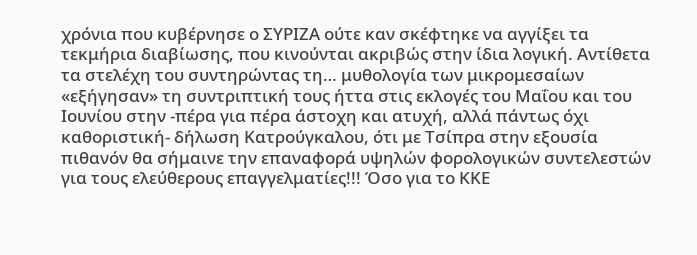χρόνια που κυβέρνησε ο ΣΥΡΙΖΑ ούτε καν σκέφτηκε να αγγίξει τα τεκμήρια διαβίωσης, που κινούνται ακριβώς στην ίδια λογική. Αντίθετα τα στελέχη του συντηρώντας τη… μυθολογία των μικρομεσαίων «εξήγησαν» τη συντριπτική τους ήττα στις εκλογές του Μαΐου και του Ιουνίου στην -πέρα για πέρα άστοχη και ατυχή, αλλά πάντως όχι καθοριστική- δήλωση Κατρούγκαλου, ότι με Τσίπρα στην εξουσία πιθανόν θα σήμαινε την επαναφορά υψηλών φορολογικών συντελεστών για τους ελεύθερους επαγγελματίες!!! Όσο για το ΚΚΕ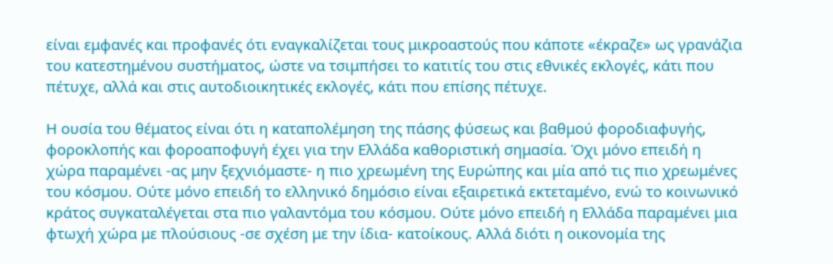είναι εμφανές και προφανές ότι εναγκαλίζεται τους μικροαστούς που κάποτε «έκραζε» ως γρανάζια του κατεστημένου συστήματος, ώστε να τσιμπήσει το κατιτίς του στις εθνικές εκλογές, κάτι που πέτυχε, αλλά και στις αυτοδιοικητικές εκλογές, κάτι που επίσης πέτυχε.

Η ουσία του θέματος είναι ότι η καταπολέμηση της πάσης φύσεως και βαθμού φοροδιαφυγής, φοροκλοπής και φοροαποφυγή έχει για την Ελλάδα καθοριστική σημασία. Όχι μόνο επειδή η χώρα παραμένει -ας μην ξεχνιόμαστε- η πιο χρεωμένη της Ευρώπης και μία από τις πιο χρεωμένες του κόσμου. Ούτε μόνο επειδή το ελληνικό δημόσιο είναι εξαιρετικά εκτεταμένο, ενώ το κοινωνικό κράτος συγκαταλέγεται στα πιο γαλαντόμα του κόσμου. Ούτε μόνο επειδή η Ελλάδα παραμένει μια φτωχή χώρα με πλούσιους -σε σχέση με την ίδια- κατοίκους. Αλλά διότι η οικονομία της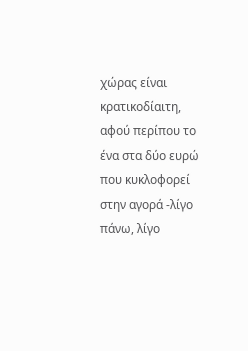χώρας είναι κρατικοδίαιτη, αφού περίπου το ένα στα δύο ευρώ που κυκλοφορεί στην αγορά -λίγο πάνω, λίγο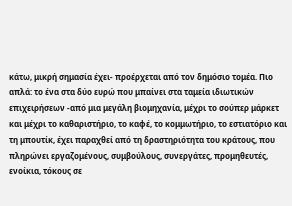κάτω, μικρή σημασία έχει- προέρχεται από τον δημόσιο τομέα. Πιο απλά: το ένα στα δύο ευρώ που μπαίνει στα ταμεία ιδιωτικών επιχειρήσεων -από μια μεγάλη βιομηχανία, μέχρι το σούπερ μάρκετ και μέχρι το καθαριστήριο, το καφέ, το κομμωτήριο, το εστιατόριο και τη μπουτίκ, έχει παραχθεί από τη δραστηριότητα του κράτους, που πληρώνει εργαζομένους, συμβούλους, συνεργάτες, προμηθευτές, ενοίκια, τόκους σε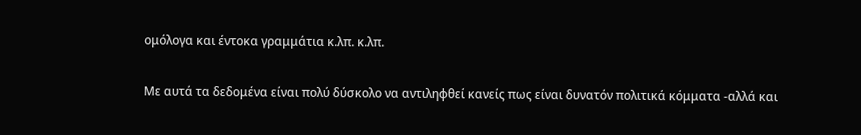ομόλογα και έντοκα γραμμάτια κ.λπ. κ.λπ.

Με αυτά τα δεδομένα είναι πολύ δύσκολο να αντιληφθεί κανείς πως είναι δυνατόν πολιτικά κόμματα -αλλά και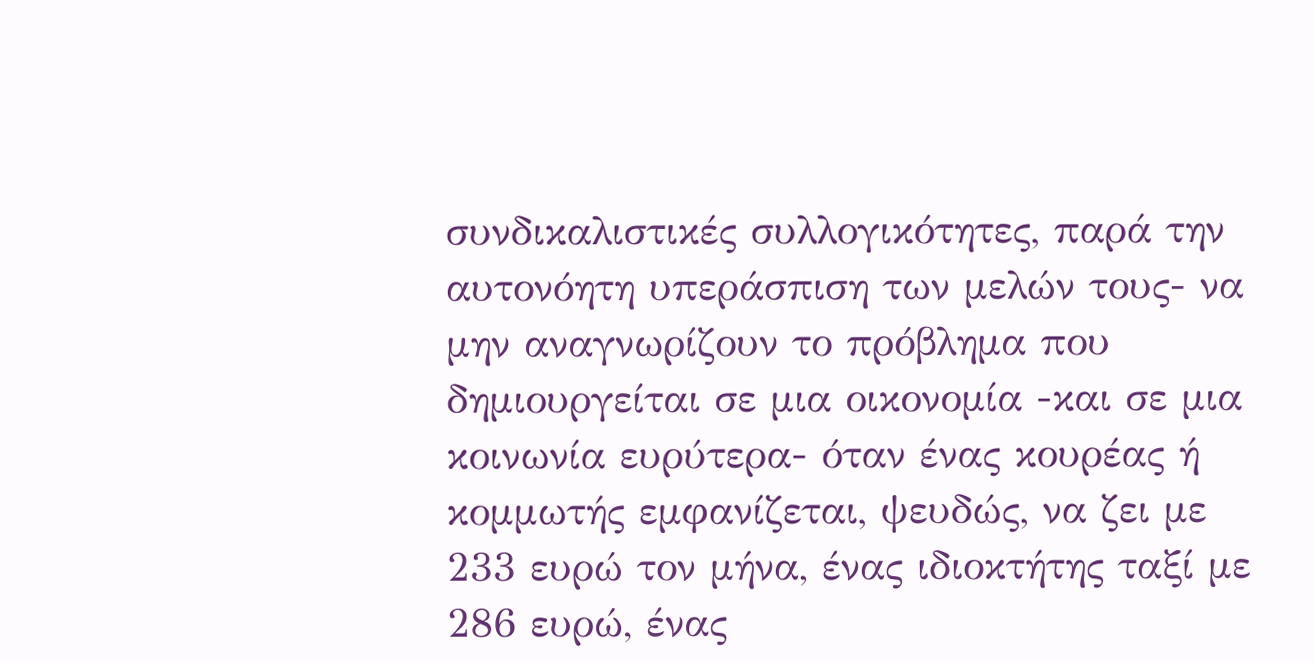συνδικαλιστικές συλλογικότητες, παρά την αυτονόητη υπεράσπιση των μελών τους- να μην αναγνωρίζουν το πρόβλημα που δημιουργείται σε μια οικονομία -και σε μια κοινωνία ευρύτερα- όταν ένας κουρέας ή κομμωτής εμφανίζεται, ψευδώς, να ζει με 233 ευρώ τον μήνα, ένας ιδιοκτήτης ταξί με 286 ευρώ, ένας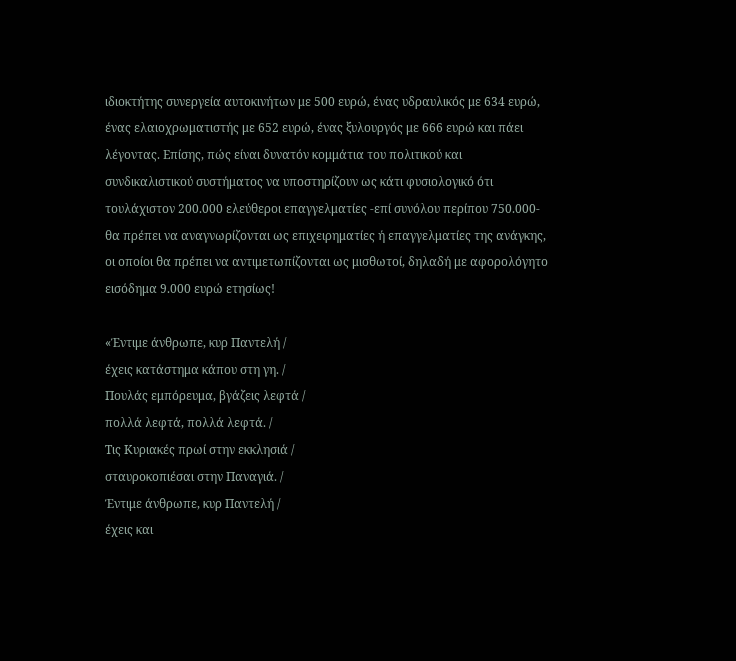ιδιοκτήτης συνεργεία αυτοκινήτων με 500 ευρώ, ένας υδραυλικός με 634 ευρώ, ένας ελαιοχρωματιστής με 652 ευρώ, ένας ξυλουργός με 666 ευρώ και πάει λέγοντας. Επίσης, πώς είναι δυνατόν κομμάτια του πολιτικού και συνδικαλιστικού συστήματος να υποστηρίζουν ως κάτι φυσιολογικό ότι τουλάχιστον 200.000 ελεύθεροι επαγγελματίες -επί συνόλου περίπου 750.000- θα πρέπει να αναγνωρίζονται ως επιχειρηματίες ή επαγγελματίες της ανάγκης, οι οποίοι θα πρέπει να αντιμετωπίζονται ως μισθωτοί, δηλαδή με αφορολόγητο εισόδημα 9.000 ευρώ ετησίως!

«Έντιμε άνθρωπε, κυρ Παντελή /
έχεις κατάστημα κάπου στη γη. /
Πουλάς εμπόρευμα, βγάζεις λεφτά /
πολλά λεφτά, πολλά λεφτά. /
Τις Κυριακές πρωί στην εκκλησιά /
σταυροκοπιέσαι στην Παναγιά. /
Έντιμε άνθρωπε, κυρ Παντελή /
έχεις και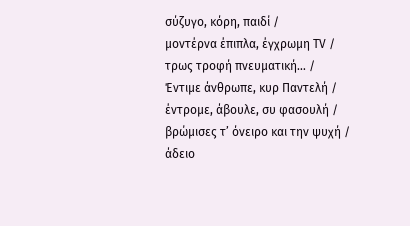σύζυγο, κόρη, παιδί /
μοντέρνα έπιπλα, έγχρωμη TV /
τρως τροφή πνευματική… /
Έντιμε άνθρωπε, κυρ Παντελή /
έντρομε, άβουλε, συ φασουλή /
βρώμισες τ’ όνειρο και την ψυχή /
άδειο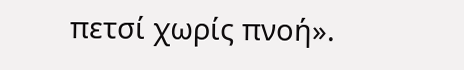πετσί χωρίς πνοή».